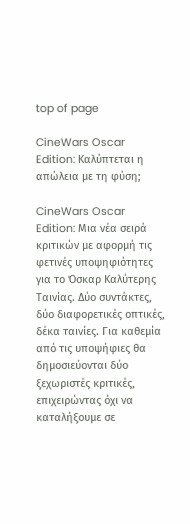top of page

CineWars Oscar Edition: Καλύπτεται η απώλεια με τη φύση;

CineWars Oscar Edition: Mια νέα σειρά κριτικών με αφορμή τις φετινές υποψηφιότητες για το Όσκαρ Καλύτερης Ταινίας. Δύο συντάκτες, δύο διαφορετικές οπτικές, δέκα ταινίες. Για καθεμία από τις υποψήφιες θα δημοσιεύονται δύο ξεχωριστές κριτικές, επιχειρώντας όχι να καταλήξουμε σε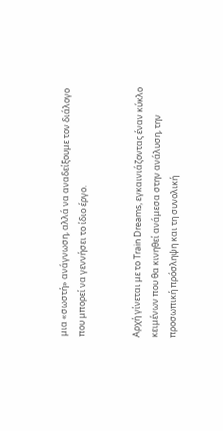μια «σωστή» ανάγνωση, αλλά να αναδείξουμε τον διάλογο που μπορεί να γεννήσει το ίδιο έργο.


Αρχή γίνεται με το Train Dreams, εγκαινιάζοντας έναν κύκλο κειμένων που θα κινηθεί ανάμεσα στην ανάλυση, την προσωπική πρόσληψη και τη συνολική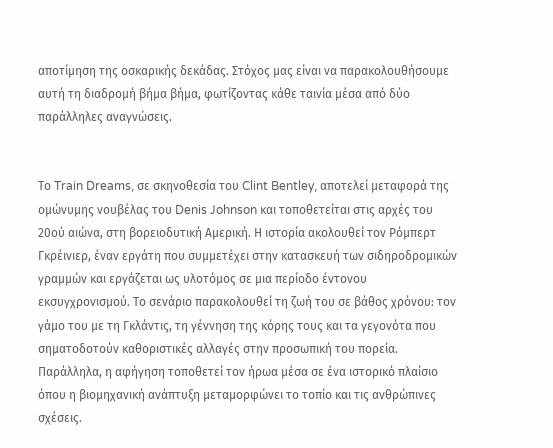αποτίμηση της οσκαρικής δεκάδας. Στόχος μας είναι να παρακολουθήσουμε αυτή τη διαδρομή βήμα βήμα, φωτίζοντας κάθε ταινία μέσα από δύο παράλληλες αναγνώσεις.


Το Train Dreams, σε σκηνοθεσία του Clint Bentley, αποτελεί μεταφορά της ομώνυμης νουβέλας του Denis Johnson και τοποθετείται στις αρχές του 20ού αιώνα, στη βορειοδυτική Αμερική. Η ιστορία ακολουθεί τον Ρόμπερτ Γκρέινιερ, έναν εργάτη που συμμετέχει στην κατασκευή των σιδηροδρομικών γραμμών και εργάζεται ως υλοτόμος σε μια περίοδο έντονου εκσυγχρονισμού. Το σενάριο παρακολουθεί τη ζωή του σε βάθος χρόνου: τον γάμο του με τη Γκλάντις, τη γέννηση της κόρης τους και τα γεγονότα που σηματοδοτούν καθοριστικές αλλαγές στην προσωπική του πορεία. Παράλληλα, η αφήγηση τοποθετεί τον ήρωα μέσα σε ένα ιστορικό πλαίσιο όπου η βιομηχανική ανάπτυξη μεταμορφώνει το τοπίο και τις ανθρώπινες σχέσεις.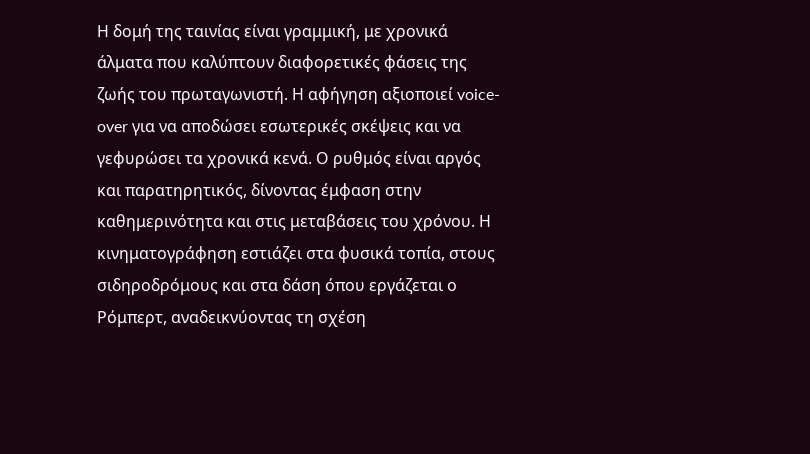Η δομή της ταινίας είναι γραμμική, με χρονικά άλματα που καλύπτουν διαφορετικές φάσεις της ζωής του πρωταγωνιστή. Η αφήγηση αξιοποιεί voice-over για να αποδώσει εσωτερικές σκέψεις και να γεφυρώσει τα χρονικά κενά. Ο ρυθμός είναι αργός και παρατηρητικός, δίνοντας έμφαση στην καθημερινότητα και στις μεταβάσεις του χρόνου. Η κινηματογράφηση εστιάζει στα φυσικά τοπία, στους σιδηροδρόμους και στα δάση όπου εργάζεται ο Ρόμπερτ, αναδεικνύοντας τη σχέση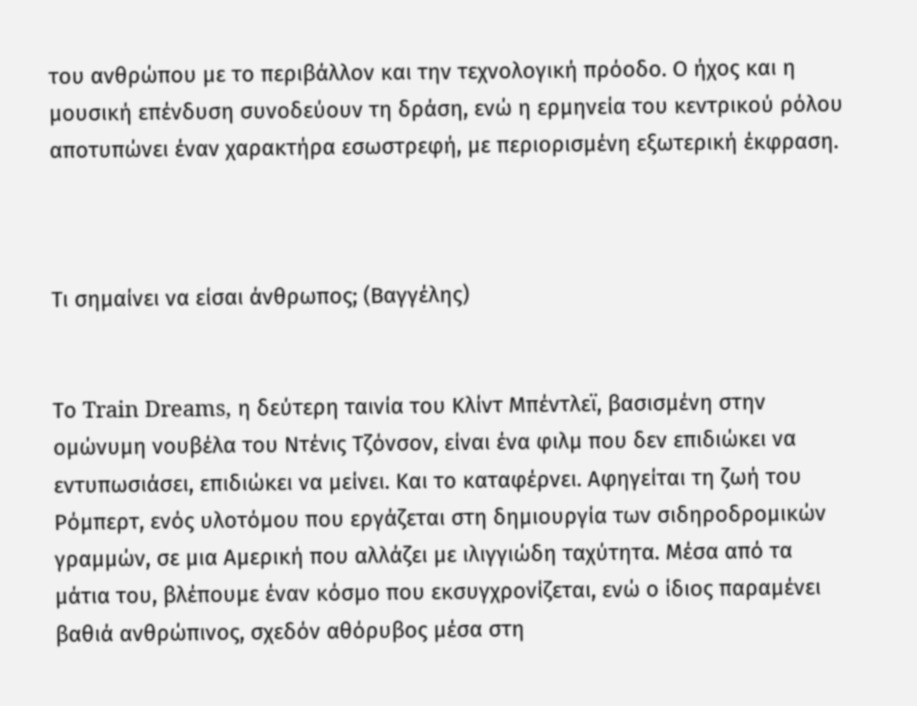του ανθρώπου με το περιβάλλον και την τεχνολογική πρόοδο. Ο ήχος και η μουσική επένδυση συνοδεύουν τη δράση, ενώ η ερμηνεία του κεντρικού ρόλου αποτυπώνει έναν χαρακτήρα εσωστρεφή, με περιορισμένη εξωτερική έκφραση.



Τι σημαίνει να είσαι άνθρωπος; (Βαγγέλης)


Το Train Dreams, η δεύτερη ταινία του Κλίντ Μπέντλεϊ, βασισμένη στην ομώνυμη νουβέλα του Ντένις Τζόνσον, είναι ένα φιλμ που δεν επιδιώκει να εντυπωσιάσει, επιδιώκει να μείνει. Και το καταφέρνει. Αφηγείται τη ζωή του Ρόμπερτ, ενός υλοτόμου που εργάζεται στη δημιουργία των σιδηροδρομικών γραμμών, σε μια Αμερική που αλλάζει με ιλιγγιώδη ταχύτητα. Μέσα από τα μάτια του, βλέπουμε έναν κόσμο που εκσυγχρονίζεται, ενώ ο ίδιος παραμένει βαθιά ανθρώπινος, σχεδόν αθόρυβος μέσα στη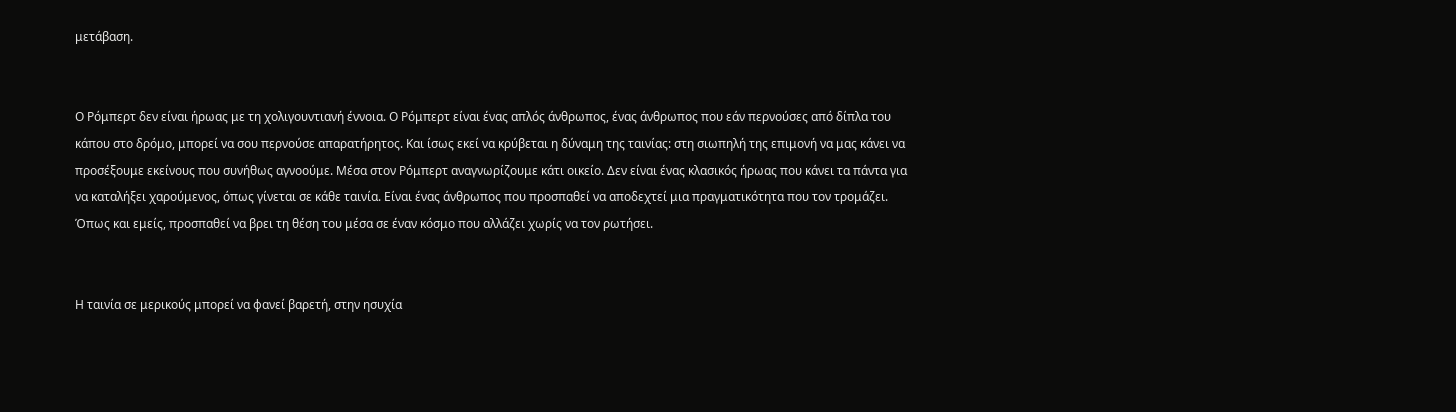μετάβαση.


Ο Ρόμπερτ δεν είναι ήρωας με τη χολιγουντιανή έννοια. Ο Ρόμπερτ είναι ένας απλός άνθρωπος, ένας άνθρωπος που εάν περνούσες από δίπλα του κάπου στο δρόμο, μπορεί να σου περνούσε απαρατήρητος. Και ίσως εκεί να κρύβεται η δύναμη της ταινίας: στη σιωπηλή της επιμονή να μας κάνει να προσέξουμε εκείνους που συνήθως αγνοούμε. Μέσα στον Ρόμπερτ αναγνωρίζουμε κάτι οικείο. Δεν είναι ένας κλασικός ήρωας που κάνει τα πάντα για να καταλήξει χαρούμενος, όπως γίνεται σε κάθε ταινία. Είναι ένας άνθρωπος που προσπαθεί να αποδεχτεί μια πραγματικότητα που τον τρομάζει. Όπως και εμείς, προσπαθεί να βρει τη θέση του μέσα σε έναν κόσμο που αλλάζει χωρίς να τον ρωτήσει.


Η ταινία σε μερικούς μπορεί να φανεί βαρετή, στην ησυχία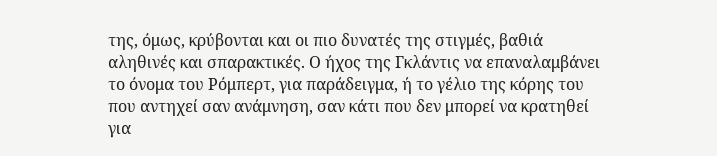της, όμως, κρύβονται και οι πιο δυνατές της στιγμές, βαθιά αληθινές και σπαρακτικές. Ο ήχος της Γκλάντις να επαναλαμβάνει το όνομα του Ρόμπερτ, για παράδειγμα, ή το γέλιο της κόρης του που αντηχεί σαν ανάμνηση, σαν κάτι που δεν μπορεί να κρατηθεί για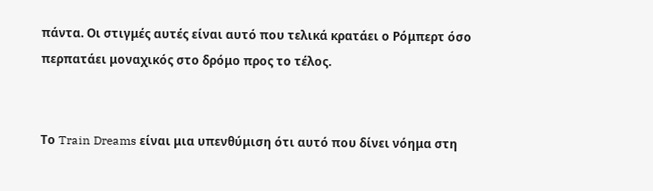πάντα. Οι στιγμές αυτές είναι αυτό που τελικά κρατάει ο Ρόμπερτ όσο περπατάει μοναχικός στο δρόμο προς το τέλος.


Το Train Dreams είναι μια υπενθύμιση ότι αυτό που δίνει νόημα στη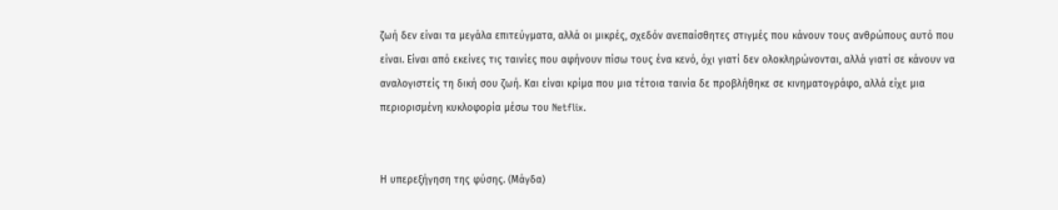ζωή δεν είναι τα μεγάλα επιτεύγματα, αλλά οι μικρές, σχεδόν ανεπαίσθητες στιγμές που κάνουν τους ανθρώπους αυτό που είναι. Είναι από εκείνες τις ταινίες που αφήνουν πίσω τους ένα κενό, όχι γιατί δεν ολοκληρώνονται, αλλά γιατί σε κάνουν να αναλογιστείς τη δική σου ζωή. Και είναι κρίμα που μια τέτοια ταινία δε προβλήθηκε σε κινηματογράφο, αλλά είχε μια περιορισμένη κυκλοφορία μέσω του Netflix.


Η υπερεξήγηση της φύσης. (Μάγδα)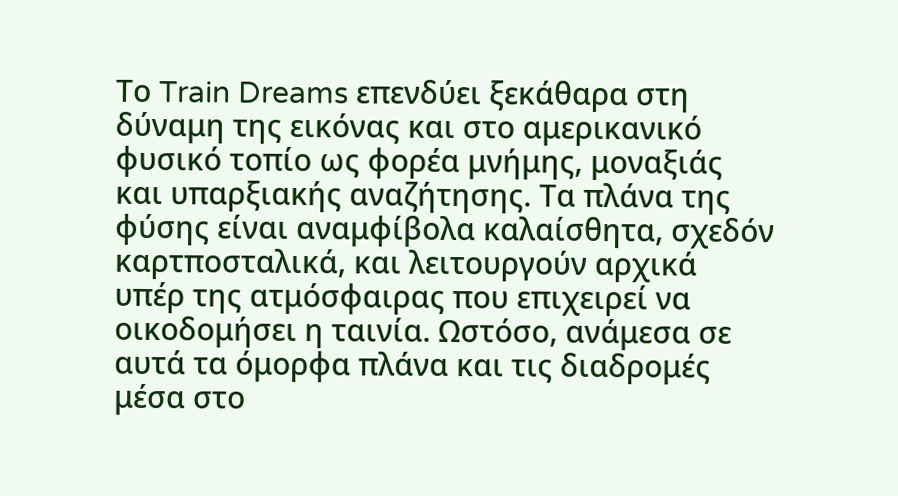Το Train Dreams επενδύει ξεκάθαρα στη δύναμη της εικόνας και στο αμερικανικό φυσικό τοπίο ως φορέα μνήμης, μοναξιάς και υπαρξιακής αναζήτησης. Τα πλάνα της φύσης είναι αναμφίβολα καλαίσθητα, σχεδόν καρτποσταλικά, και λειτουργούν αρχικά υπέρ της ατμόσφαιρας που επιχειρεί να οικοδομήσει η ταινία. Ωστόσο, ανάμεσα σε αυτά τα όμορφα πλάνα και τις διαδρομές μέσα στο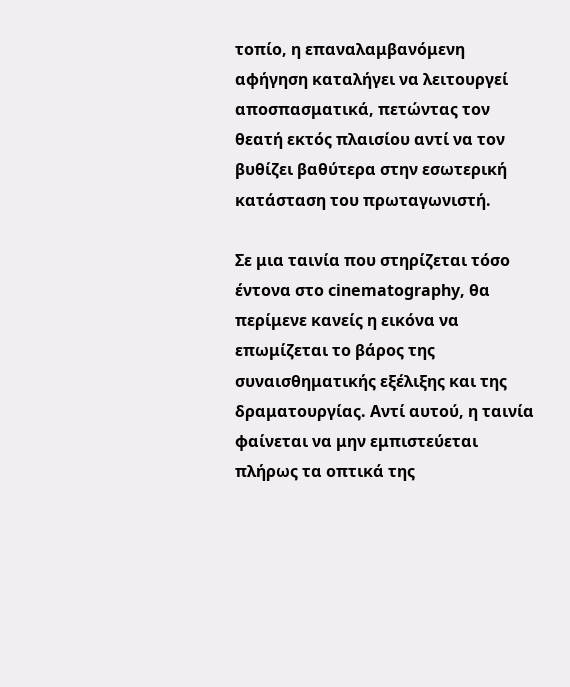τοπίο, η επαναλαμβανόμενη αφήγηση καταλήγει να λειτουργεί αποσπασματικά, πετώντας τον θεατή εκτός πλαισίου αντί να τον βυθίζει βαθύτερα στην εσωτερική κατάσταση του πρωταγωνιστή.

Σε μια ταινία που στηρίζεται τόσο έντονα στο cinematography, θα περίμενε κανείς η εικόνα να επωμίζεται το βάρος της συναισθηματικής εξέλιξης και της δραματουργίας. Αντί αυτού, η ταινία φαίνεται να μην εμπιστεύεται πλήρως τα οπτικά της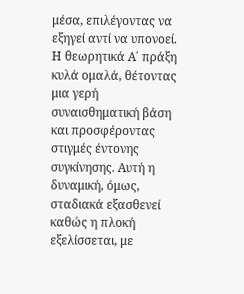μέσα, επιλέγοντας να εξηγεί αντί να υπονοεί. Η θεωρητικά Α΄ πράξη κυλά ομαλά, θέτοντας μια γερή συναισθηματική βάση και προσφέροντας στιγμές έντονης συγκίνησης. Αυτή η δυναμική, όμως, σταδιακά εξασθενεί καθώς η πλοκή εξελίσσεται, με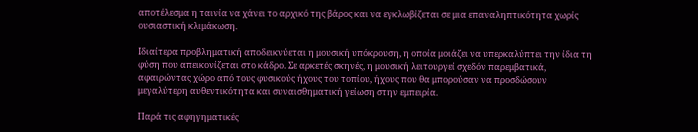αποτέλεσμα η ταινία να χάνει το αρχικό της βάρος και να εγκλωβίζεται σε μια επαναληπτικότητα χωρίς ουσιαστική κλιμάκωση.

Ιδιαίτερα προβληματική αποδεικνύεται η μουσική υπόκρουση, η οποία μοιάζει να υπερκαλύπτει την ίδια τη φύση που απεικονίζεται στο κάδρο. Σε αρκετές σκηνές, η μουσική λειτουργεί σχεδόν παρεμβατικά, αφαιρώντας χώρο από τους φυσικούς ήχους του τοπίου, ήχους που θα μπορούσαν να προσδώσουν μεγαλύτερη αυθεντικότητα και συναισθηματική γείωση στην εμπειρία.

Παρά τις αφηγηματικές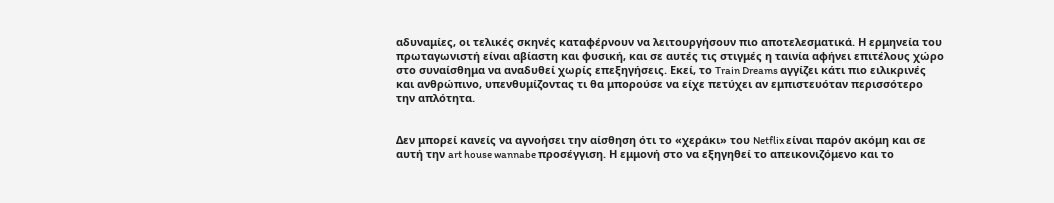αδυναμίες, οι τελικές σκηνές καταφέρνουν να λειτουργήσουν πιο αποτελεσματικά. Η ερμηνεία του πρωταγωνιστή είναι αβίαστη και φυσική, και σε αυτές τις στιγμές η ταινία αφήνει επιτέλους χώρο στο συναίσθημα να αναδυθεί χωρίς επεξηγήσεις. Εκεί, το Train Dreams αγγίζει κάτι πιο ειλικρινές και ανθρώπινο, υπενθυμίζοντας τι θα μπορούσε να είχε πετύχει αν εμπιστευόταν περισσότερο την απλότητα.


Δεν μπορεί κανείς να αγνοήσει την αίσθηση ότι το «χεράκι» του Netflix είναι παρόν ακόμη και σε αυτή την art house wannabe προσέγγιση. Η εμμονή στο να εξηγηθεί το απεικονιζόμενο και το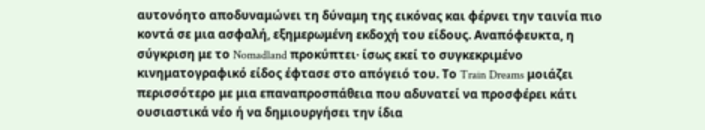αυτονόητο αποδυναμώνει τη δύναμη της εικόνας και φέρνει την ταινία πιο κοντά σε μια ασφαλή, εξημερωμένη εκδοχή του είδους. Αναπόφευκτα, η σύγκριση με το Nomadland προκύπτει· ίσως εκεί το συγκεκριμένο κινηματογραφικό είδος έφτασε στο απόγειό του. Το Train Dreams μοιάζει περισσότερο με μια επαναπροσπάθεια που αδυνατεί να προσφέρει κάτι ουσιαστικά νέο ή να δημιουργήσει την ίδια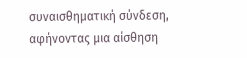συναισθηματική σύνδεση, αφήνοντας μια αίσθηση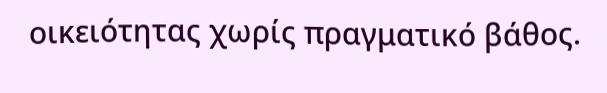οικειότητας χωρίς πραγματικό βάθος.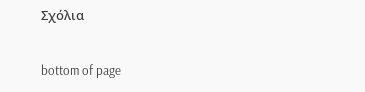Σχόλια


bottom of page